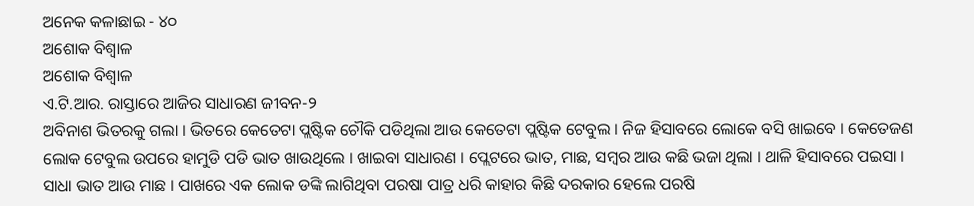ଅନେକ କଳାଛାଇ - ୪୦
ଅଶୋକ ବିଶ୍ବାଳ
ଅଶୋକ ବିଶ୍ବାଳ
ଏ.ଟି.ଆର. ରାସ୍ତାରେ ଆଜିର ସାଧାରଣ ଜୀବନ-୨
ଅବିନାଶ ଭିତରକୁ ଗଲା । ଭିତରେ କେତେଟା ପ୍ଲଷ୍ଟିକ ଚୌକି ପଡିଥିଲା ଆଉ କେତେଟା ପ୍ଲଷ୍ଟିକ ଟେବୁଲ । ନିଜ ହିସାବରେ ଲୋକେ ବସି ଖାଇବେ । କେତେଜଣ ଲୋକ ଟେବୁଲ ଉପରେ ହାମୁଡି ପଡି ଭାତ ଖାଉଥିଲେ । ଖାଇବା ସାଧାରଣ । ପ୍ଲେଟରେ ଭାତ, ମାଛ, ସମ୍ବର ଆଉ କଛି ଭଜା ଥିଲା । ଥାଳି ହିସାବରେ ପଇସା । ସାଧା ଭାତ ଆଉ ମାଛ । ପାଖରେ ଏକ ଲୋକ ଡଙ୍କି ଲାଗିଥିବା ପରଷା ପାତ୍ର ଧରି କାହାର କିଛି ଦରକାର ହେଲେ ପରଷି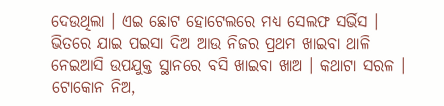ଦେଉଥିଲା । ଏଇ ଛୋଟ ହୋଟେଲରେ ମଧ୍ୟ ସେଲଫ ସର୍ଭିସ । ଭିତରେ ଯାଇ ପଇସା ଦିଅ ଆଉ ନିଜର ପ୍ରଥମ ଖାଇବା ଥାଳି ନେଇଆସି ଉପଯୁକ୍ତ ସ୍ଥାନରେ ବସି ଖାଇବା ଖାଅ । କଥାଟା ସରଳ । ଟୋକୋନ ନିଅ,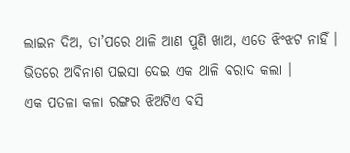ଲାଇନ ଦିଅ, ତା’ପରେ ଥାଳି ଆଣ ପୁଣି ଖାଅ, ଏତେ ଝିଂଝଟ ନାହିଁ । ଭିତରେ ଅବିନାଶ ପଇସା ଦେଇ ଏକ ଥାଳି ବରାଦ କଲା ।
ଏକ ପତଳା କଳା ରଙ୍ଗର ଝିଅଟିଏ ବସି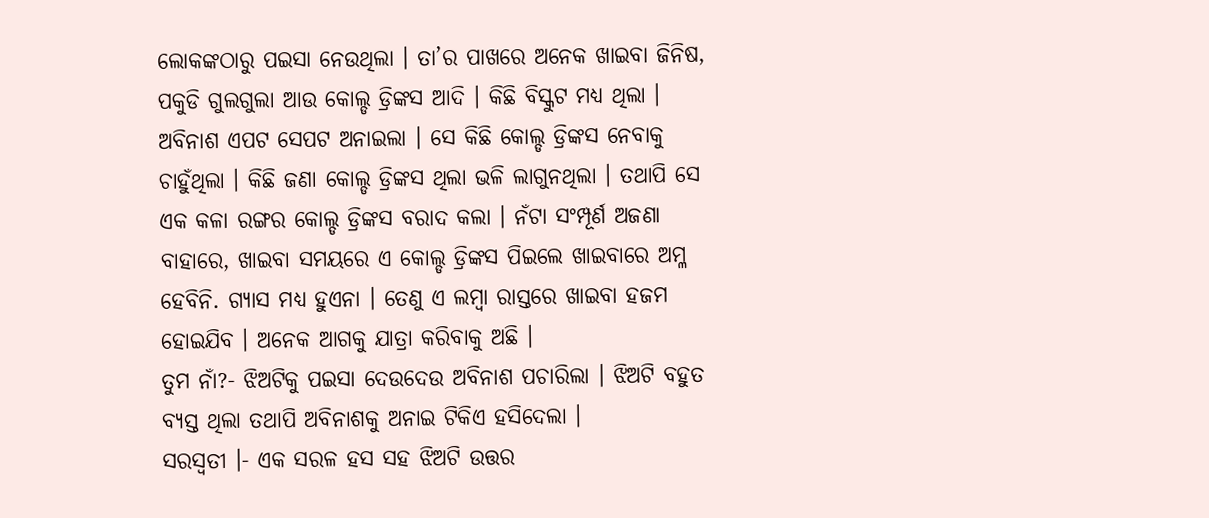ଲୋକଙ୍କଠାରୁ ପଇସା ନେଉଥିଲା । ତା’ର ପାଖରେ ଅନେକ ଖାଇବା ଜିନିଷ, ପକୁଡି ଗୁଲଗୁଲା ଆଉ କୋଲ୍ଡ ଡ୍ରିଙ୍କସ ଆଦି । କିଛି ବିସ୍କୁଟ ମଧ୍ୟ ଥିଲା । ଅବିନାଶ ଏପଟ ସେପଟ ଅନାଇଲା । ସେ କିଛି କୋଲ୍ଡ ଡ୍ରିଙ୍କସ ନେବାକୁ ଚାହୁଁଥିଲା । କିଛି ଜଣା କୋଲ୍ଡ ଡ୍ରିଙ୍କସ ଥିଲା ଭଳି ଲାଗୁନଥିଲା । ତଥାପି ସେ ଏକ କଳା ରଙ୍ଗର କୋଲ୍ଡ ଡ୍ରିଙ୍କସ ବରାଦ କଲା । ନଁଟା ସଂମ୍ପୂର୍ଣ ଅଜଣା ବାହାରେ, ଖାଇବା ସମୟରେ ଏ କୋଲ୍ଡ ଡ୍ରିଙ୍କସ ପିଇଲେ ଖାଇବାରେ ଅମ୍ଳ ହେବିନି. ଗ୍ୟାସ ମଧ୍ୟ ହୁଏନା । ତେଣୁ ଏ ଲମ୍ବା ରାସ୍ତରେ ଖାଇବା ହଜମ ହୋଇଯିବ । ଅନେକ ଆଗକୁ ଯାତ୍ରା କରିବାକୁ ଅଛି ।
ତୁମ ନାଁ?- ଝିଅଟିକୁ ପଇସା ଦେଉଦେଉ ଅବିନାଶ ପଚାରିଲା । ଝିଅଟି ବହୁତ ବ୍ୟସ୍ତ ଥିଲା ତଥାପି ଅବିନାଶକୁ ଅନାଇ ଟିକିଏ ହସିଦେଲା ।
ସରସ୍ୱତୀ ।- ଏକ ସରଳ ହସ ସହ ଝିଅଟି ଉତ୍ତର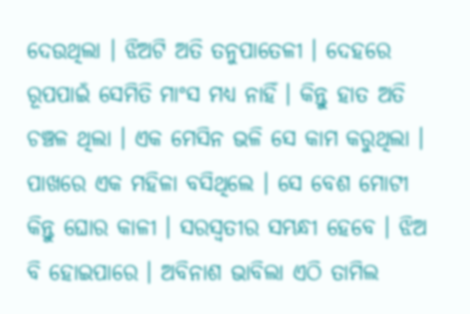ଦେଉଥିଲା । ଝିଅଟି ଅତି ତନୁପାତେଳୀ । ଦେହରେ ରୂପପାଇଁ ସେମିତି ମାଂସ ମଧ୍ୟ ନାହିଁ । କିନ୍ତୁ ହାତ ଅତି ଚଞ୍ଚଳ ଥିଲା । ଏକ ମେସିନ ଭଳି ସେ କାମ କରୁଥିଲା । ପାଖରେ ଏକ ମହିଳା ବସିଥିଲେ । ସେ ବେଶ ମୋଟୀ କିନ୍ତୁ ଘୋର କାଳୀ । ସରସ୍ୱତୀର ସମ୍ଭନ୍ଧୀ ହେବେ । ଝିଅ ବି ହୋଇପାରେ । ଅବିନାଶ ଭାବିଲା ଏଠି ତାମିଲ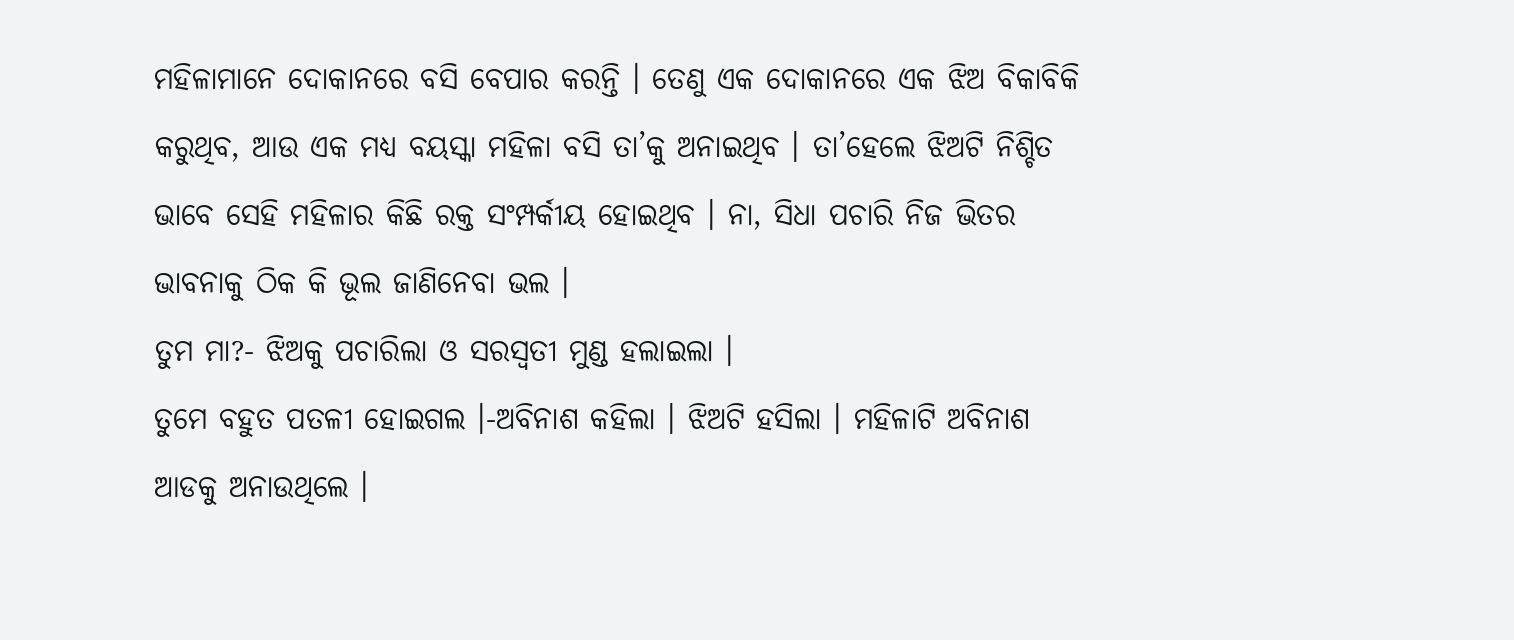ମହିଳାମାନେ ଦୋକାନରେ ବସି ବେପାର କରନ୍ତି । ତେଣୁ ଏକ ଦୋକାନରେ ଏକ ଝିଅ ବିକାବିକି କରୁଥିବ, ଆଉ ଏକ ମଧ୍ୟ ବୟସ୍କା ମହିଳା ବସି ତା’କୁ ଅନାଇଥିବ । ତା’ହେଲେ ଝିଅଟି ନିଶ୍ଚିତ ଭାବେ ସେହି ମହିଳାର କିଛି ରକ୍ତ ସଂମ୍ପର୍କୀୟ ହୋଇଥିବ । ନା, ସିଧା ପଚାରି ନିଜ ଭିତର ଭାବନାକୁ ଠିକ କି ଭୂଲ ଜାଣିନେବା ଭଲ ।
ତୁମ ମା?- ଝିଅକୁ ପଚାରିଲା ଓ ସରସ୍ୱତୀ ମୁଣ୍ଡ ହଲାଇଲା ।
ତୁମେ ବହୁତ ପତଳୀ ହୋଇଗଲ ।-ଅବିନାଶ କହିଲା । ଝିଅଟି ହସିଲା । ମହିଳାଟି ଅବିନାଶ ଆଡକୁ ଅନାଉଥିଲେ ।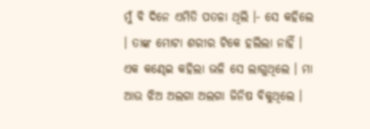ମୁଁ ବି ଦିନେ ଏମିତି ପତଳା ଥିଲି ।- ସେ କହିଲେ । ତାଙ୍କ ମୋଟା ଶରୀର ଟିକେ ହଲିଲା ନାହିଁ । ଏକ କଣ୍ଢେଇ କହିଲା ଭଳି ସେ ଲାଗୁଥିଲେ । ମା ଆଉ ଝିଅ ଅଲଗା ଅଲଗା ଜିନିଷ ବିକୁଥିଲେ ।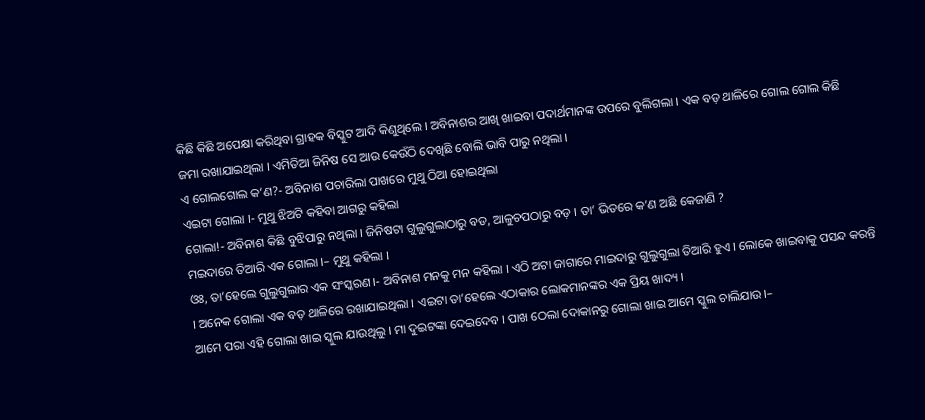କିଛି କିଛି ଅପେକ୍ଷା କରିଥିବା ଗ୍ରାହକ ବିସ୍କୁଟ ଆଦି କିଣୁଥିଲେ । ଅବିନାଶର ଆଖି ଖାଇବା ପଦାର୍ଥମାନଙ୍କ ଉପରେ ବୁଲିଗଲା । ଏକ ବଡ଼ ଥାଳିରେ ଗୋଲ ଗୋଲ କିଛି ଜମା ରଖାଯାଇଥିଲା । ଏମିତିଆ ଜିନିଷ ସେ ଆଉ କେଉଁଠି ଦେଖିଛି ବୋଲି ଭାବି ପାରୁ ନଥିଲା ।
ଏ ଗୋଲଗୋଲ କ’ଣ?- ଅବିନାଶ ପଚାରିଲା ପାଖରେ ମୁଥୁ ଠିଆ ହୋଇଥିଲା
ଏଇଟା ଗୋଲା ।- ମୁଥୁ ଝିଅଟି କହିବା ଆଗରୁ କହିଲା
ଗୋଲା!- ଅବିନାଶ କିଛି ବୁଝିପାରୁ ନଥିଲା । ଜିନିଷଟା ଗୁଲୁଗୁଲାଠାରୁ ବଡ, ଆଳୁଚପଠାରୁ ବଡ଼ । ତା’ ଭିତରେ କ’ଣ ଅଛି କେଜାଣି ?
ମଇଦାରେ ତିଆରି ଏକ ଗୋଲା ।– ମୁଥୁ କହିଲା ।
ଓଃ, ତା’ହେଲେ ଗୁଲୁଗୁଲାର ଏକ ସଂସ୍କରଣ ।- ଅବିନାଶ ମନକୁ ମନ କହିଲା । ଏଠି ଅଟା ଜାଗାରେ ମାଇଦାରୁ ଗୁଲୁଗୁଲା ତିଆରି ହୁଏ । ଲୋକେ ଖାଇବାକୁ ପସନ୍ଦ କରନ୍ତି । ଅନେକ ଗୋଲା ଏକ ବଡ଼ ଥାଳିରେ ରଖାଯାଇଥିଲା । ଏଇଟା ତା’ହେଲେ ଏଠାକାର ଲୋକମାନଙ୍କର ଏକ ପ୍ରିୟ ଖାଦ୍ୟ ।
ଆମେ ପରା ଏହି ଗୋଲା ଖାଇ ସ୍କୁଲ ଯାଉଥିଲୁ । ମା ଦୁଇଟଙ୍କା ଦେଇଦେବ । ପାଖ ଠେଲା ଦୋକାନରୁ ଗୋଲା ଖାଇ ଆମେ ସ୍କୁଲ ଚାଲିଯାଉ ।–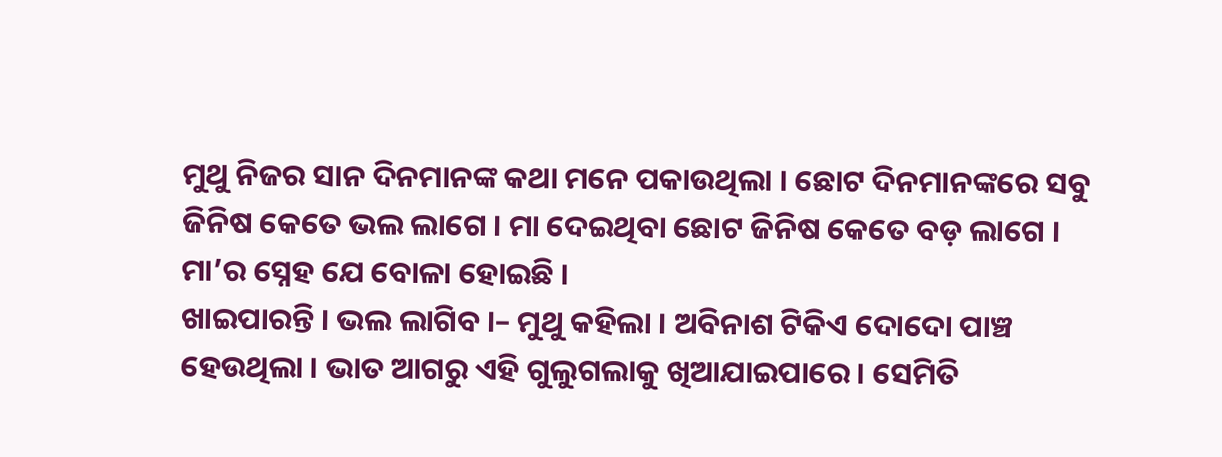ମୁଥୁ ନିଜର ସାନ ଦିନମାନଙ୍କ କଥା ମନେ ପକାଉଥିଲା । ଛୋଟ ଦିନମାନଙ୍କରେ ସବୁ ଜିନିଷ କେତେ ଭଲ ଲାଗେ । ମା ଦେଇଥିବା ଛୋଟ ଜିନିଷ କେତେ ବଡ଼ ଲାଗେ । ମା’ର ସ୍ନେହ ଯେ ବୋଳା ହୋଇଛି ।
ଖାଇପାରନ୍ତି । ଭଲ ଲାଗିବ ।– ମୁଥୁ କହିଲା । ଅବିନାଶ ଟିକିଏ ଦୋଦୋ ପାଞ୍ଚ ହେଉଥିଲା । ଭାତ ଆଗରୁ ଏହି ଗୁଲୁଗଲାକୁ ଖିଆଯାଇପାରେ । ସେମିତି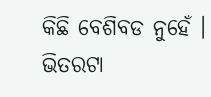କିଛି ବେଶିବଡ ନୁହେଁ । ଭିତରଟା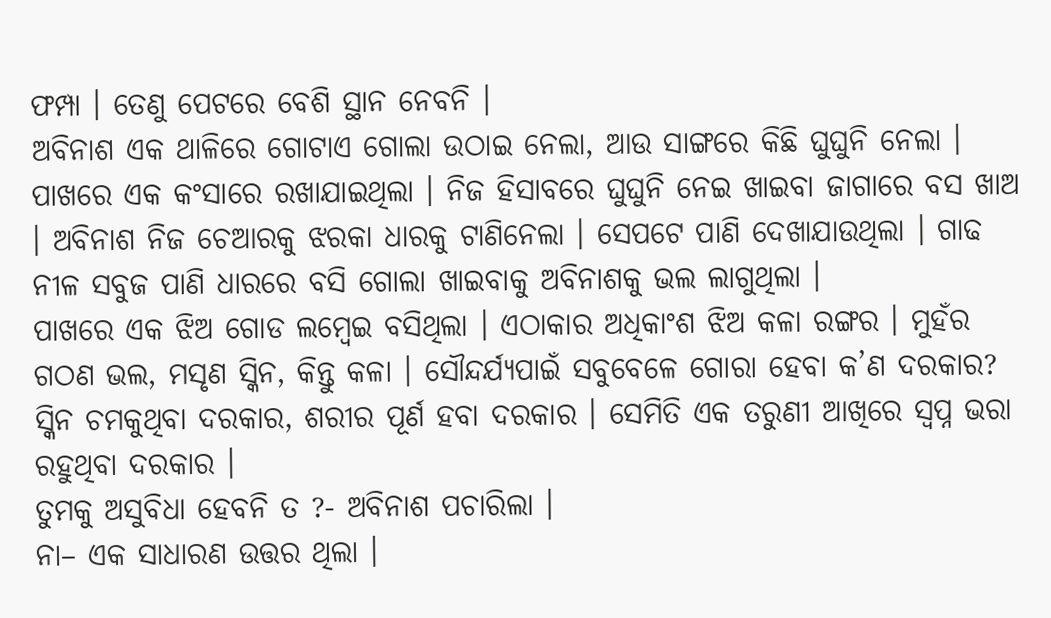ଫମ୍ପା । ତେଣୁ ପେଟରେ ବେଶି ସ୍ଥାନ ନେବନି ।
ଅବିନାଶ ଏକ ଥାଳିରେ ଗୋଟାଏ ଗୋଲା ଉଠାଇ ନେଲା, ଆଉ ସାଙ୍ଗରେ କିଛି ଘୁଘୁନି ନେଲା । ପାଖରେ ଏକ କଂସାରେ ରଖାଯାଇଥିଲା । ନିଜ ହିସାବରେ ଘୁଘୁନି ନେଇ ଖାଇବା ଜାଗାରେ ବସ ଖାଅ । ଅବିନାଶ ନିଜ ଚେଆରକୁ ଝରକା ଧାରକୁ ଟାଣିନେଲା । ସେପଟେ ପାଣି ଦେଖାଯାଉଥିଲା । ଗାଢ ନୀଳ ସବୁଜ ପାଣି ଧାରରେ ବସି ଗୋଲା ଖାଇବାକୁ ଅବିନାଶକୁ ଭଲ ଲାଗୁଥିଲା ।
ପାଖରେ ଏକ ଝିଅ ଗୋଡ ଲମ୍ବେଇ ବସିଥିଲା । ଏଠାକାର ଅଧିକାଂଶ ଝିଅ କଳା ରଙ୍ଗର । ମୁହଁର ଗଠଣ ଭଲ, ମସୃଣ ସ୍କିନ, କିନ୍ତୁ କଳା । ସୌନ୍ଦର୍ଯ୍ୟପାଇଁ ସବୁବେଳେ ଗୋରା ହେବା କ’ଣ ଦରକାର? ସ୍କିନ ଚମକୁଥିବା ଦରକାର, ଶରୀର ପୂର୍ଣ ହବା ଦରକାର । ସେମିତି ଏକ ତରୁଣୀ ଆଖିରେ ସ୍ୱପ୍ନ ଭରା ରହୁଥିବା ଦରକାର ।
ତୁମକୁ ଅସୁବିଧା ହେବନି ତ ?- ଅବିନାଶ ପଚାରିଲା ।
ନା– ଏକ ସାଧାରଣ ଉତ୍ତର ଥିଲା ।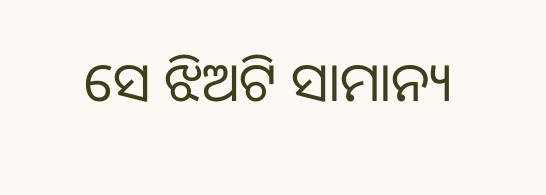ସେ ଝିଅଟି ସାମାନ୍ୟ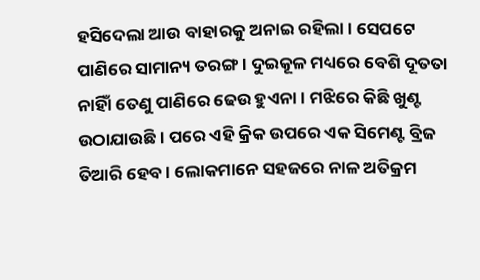ହସିଦେଲା ଆଉ ବାହାରକୁ ଅନାଇ ରହିଲା । ସେପଟେ ପାଣିରେ ସାମାନ୍ୟ ତରଙ୍ଗ । ଦୁଇକୂଳ ମଧ୍ୟରେ ବେଶି ଦୂତତା ନାହିାଁ ତେଣୁ ପାଣିରେ ଢେଉ ହୁଏନା । ମଝିରେ କିଛି ଖୁଣ୍ଟ ଉଠାଯାଉଛି । ପରେ ଏହି କ୍ରିକ ଉପରେ ଏକ ସିମେଣ୍ଟ ବ୍ରିଜ ତିଆରି ହେବ । ଲୋକମାନେ ସହଜରେ ନାଳ ଅତିକ୍ରମ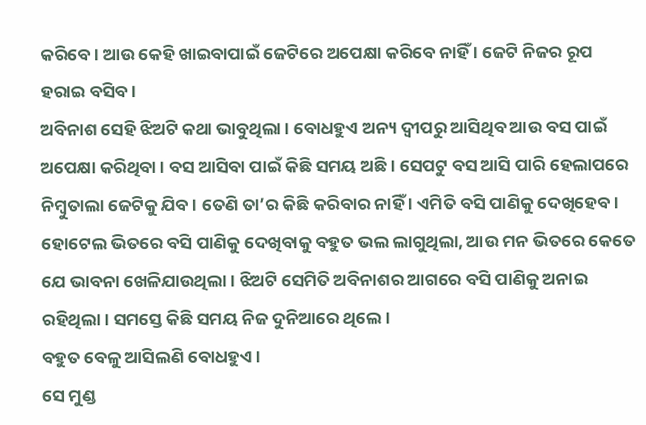କରିବେ । ଆଉ କେହି ଖାଇବାପାଇଁ ଜେଟିରେ ଅପେକ୍ଷା କରିବେ ନାହିଁ । ଜେଟି ନିଜର ରୂପ ହରାଇ ବସିବ ।
ଅବିନାଶ ସେହି ଝିଅଟି କଥା ଭାବୁଥିଲା । ବୋଧହୁଏ ଅନ୍ୟ ଦ୍ୱୀପରୁ ଆସିଥିବ ଆଉ ବସ ପାଇଁ ଅପେକ୍ଷା କରିଥିବା । ବସ ଆସିବା ପାଇଁ କିଛି ସମୟ ଅଛି । ସେପଟୁ ବସ ଆସି ପାରି ହେଲାପରେ ନିମ୍ବୁତାଲା ଜେଟିକୁ ଯିବ । ତେଣି ତା’ର କିଛି କରିବାର ନାହିଁ । ଏମିତି ବସି ପାଣିକୁ ଦେଖିହେବ । ହୋଟେଲ ଭିତରେ ବସି ପାଣିକୁ ଦେଖିବାକୁ ବହୁତ ଭଲ ଲାଗୁଥିଲା, ଆଉ ମନ ଭିତରେ କେତେ ଯେ ଭାବନା ଖେଳିଯାଉଥିଲା । ଝିଅଟି ସେମିତି ଅବିନାଶର ଆଗରେ ବସି ପାଣିକୁ ଅନାଇ ରହିଥିଲା । ସମସ୍ତେ କିଛି ସମୟ ନିଜ ଦୁନିଆରେ ଥିଲେ ।
ବହୁତ ବେଳୁ ଆସିଲଣି ବୋଧହୁଏ ।
ସେ ମୁଣ୍ଡ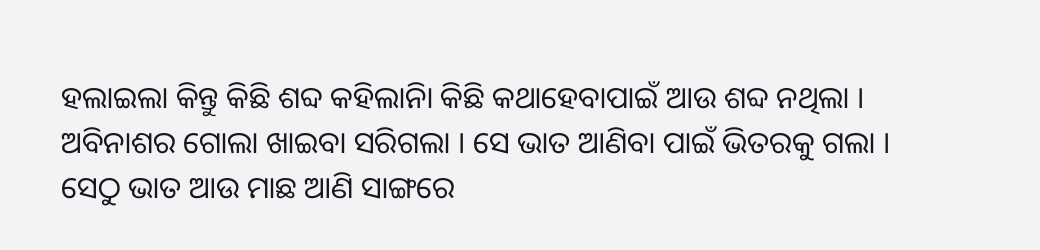ହଲାଇଲା କିନ୍ତୁ କିଛି ଶବ୍ଦ କହିଲାନିା କିଛି କଥାହେବାପାଇଁ ଆଉ ଶବ୍ଦ ନଥିଲା । ଅବିନାଶର ଗୋଲା ଖାଇବା ସରିଗଲା । ସେ ଭାତ ଆଣିବା ପାଇଁ ଭିତରକୁ ଗଲା । ସେଠୁ ଭାତ ଆଉ ମାଛ ଆଣି ସାଙ୍ଗରେ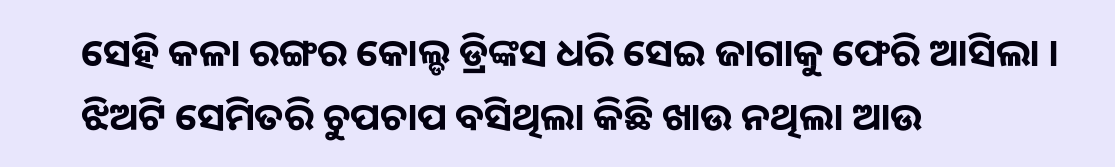ସେହି କଳା ରଙ୍ଗର କୋଲ୍ଡ ଡ୍ରିଙ୍କସ ଧରି ସେଇ ଜାଗାକୁ ଫେରି ଆସିଲା । ଝିଅଟି ସେମିତରି ଚୁପଚାପ ବସିଥିଲା କିଛି ଖାଉ ନଥିଲା ଆଉ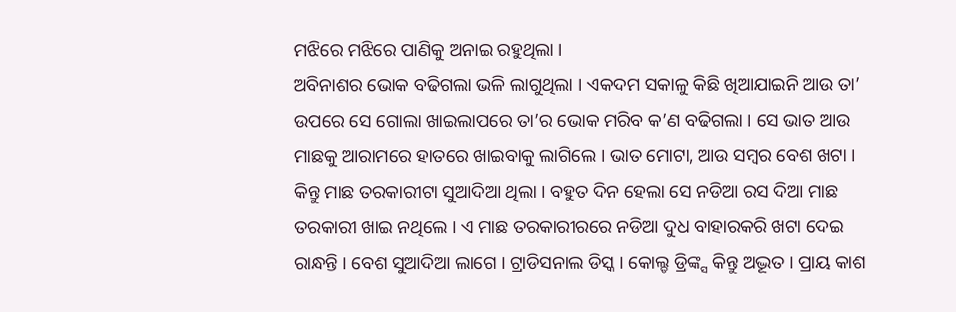ମଝିରେ ମଝିରେ ପାଣିକୁ ଅନାଇ ରହୁଥିଲା ।
ଅବିନାଶର ଭୋକ ବଢିଗଲା ଭଳି ଲାଗୁଥିଲା । ଏକଦମ ସକାଳୁ କିଛି ଖିଆଯାଇନି ଆଉ ତା’ ଉପରେ ସେ ଗୋଲା ଖାଇଲାପରେ ତା’ର ଭୋକ ମରିବ କ’ଣ ବଢିଗଲା । ସେ ଭାତ ଆଉ ମାଛକୁ ଆରାମରେ ହାତରେ ଖାଇବାକୁ ଲାଗିଲେ । ଭାତ ମୋଟା, ଆଉ ସମ୍ବର ବେଶ ଖଟା । କିନ୍ତୁ ମାଛ ତରକାରୀଟା ସୁଆଦିଆ ଥିଲା । ବହୁତ ଦିନ ହେଲା ସେ ନଡିଆ ରସ ଦିଆ ମାଛ ତରକାରୀ ଖାଇ ନଥିଲେ । ଏ ମାଛ ତରକାରୀରରେ ନଡିଆ ଦୁଧ ବାହାରକରି ଖଟା ଦେଇ ରାନ୍ଧନ୍ତି । ବେଶ ସୁଆଦିଆ ଲାଗେ । ଟ୍ରାଡିସନାଲ ଡିସ୍କ । କୋଲ୍ଡ ଡ୍ରିଙ୍କ୍ସ କିନ୍ତୁ ଅଦ୍ଭୂତ । ପ୍ରାୟ କାଶ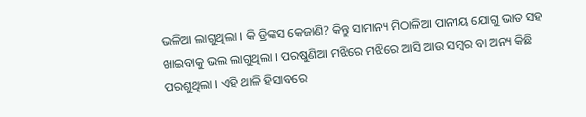ଭଳିଆ ଲାଗୁଥିଲା । କି ଡ୍ରିଙ୍କସ କେଜାଣି? କିନ୍ତୁ ସାମାନ୍ୟ ମିଠାଳିଆ ପାନୀୟ ଯୋଗୁ ଭାତ ସହ ଖାଇବାକୁ ଭଲ ଲାଗୁଥିଲା । ପରଷୁଣିଆ ମଝିରେ ମଝିରେ ଆସି ଆଉ ସମ୍ବର ବା ଅନ୍ୟ କିଛି ପରଶୁଥିଲା । ଏହି ଥାଳି ହିସାବରେ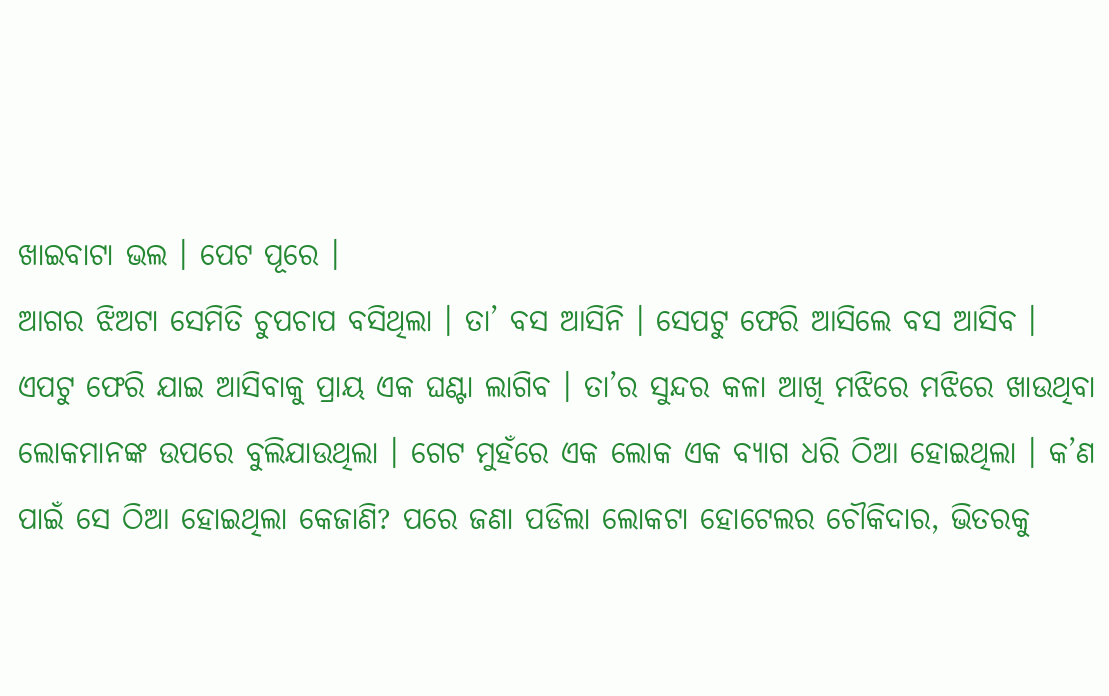ଖାଇବାଟା ଭଲ । ପେଟ ପୂରେ ।
ଆଗର ଝିଅଟା ସେମିତି ଚୁପଚାପ ବସିଥିଲା । ତା’ ବସ ଆସିନି । ସେପଟୁ ଫେରି ଆସିଲେ ବସ ଆସିବ । ଏପଟୁ ଫେରି ଯାଇ ଆସିବାକୁ ପ୍ରାୟ ଏକ ଘଣ୍ଟା ଲାଗିବ । ତା’ର ସୁନ୍ଦର କଳା ଆଖି ମଝିରେ ମଝିରେ ଖାଉଥିବା ଲୋକମାନଙ୍କ ଉପରେ ବୁଲିଯାଉଥିଲା । ଗେଟ ମୁହଁରେ ଏକ ଲୋକ ଏକ ବ୍ୟାଗ ଧରି ଠିଆ ହୋଇଥିଲା । କ’ଣ ପାଇଁ ସେ ଠିଆ ହୋଇଥିଲା କେଜାଣି? ପରେ ଜଣା ପଡିଲା ଲୋକଟା ହୋଟେଲର ଚୌକିଦାର, ଭିତରକୁ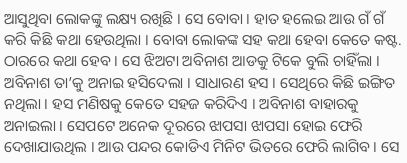ଆସୁଥିବା ଲୋକଙ୍କୁ ଲକ୍ଷ୍ୟ ରଖିଛି । ସେ ବୋବା । ହାତ ହଲେଇ ଆଉ ଗଁ ଗଁ କରି କିଛି କଥା ହେଉଥିଲା । ବୋବା ଲୋକଙ୍କ ସହ କଥା ହେବା କେତେ କଷ୍ଟ. ଠାରରେ କଥା ହେବ । ସେ ଝିଅଟା ଅବିନାଶ ଆଡକୁ ଟିକେ ବୁଲି ଚାହିଁଲା । ଅବିନାଶ ତା’କୁ ଅନାଇ ହସିଦେଲା । ସାଧାରଣ ହସ । ସେଥିରେ କିଛି ଇଙ୍ଗିତ ନଥିଲା । ହସ ମଣିଷକୁ କେତେ ସହଜ କରିଦିଏ । ଅବିନାଶ ବାହାରକୁ ଅନାଇଲା । ସେପଟେ ଅନେକ ଦୂରରେ ଝାପସା ଝାପସା ହୋଇ ଫେରି ଦେଖାଯାଉଥିଲ । ଆଉ ପନ୍ଦର କୋଡିଏ ମିନିଟ ଭିତରେ ଫେରି ଲାଗିବ । ସେ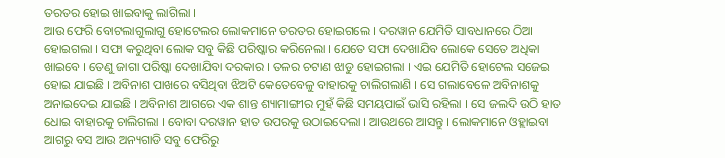ତରତର ହୋଇ ଖାଇବାକୁ ଲାଗିଲା ।
ଆଉ ଫେରି ବୋଟଲାଗୁଲାଗୁ ହୋଟେଲର ଲୋକମାନେ ତରତର ହୋଇଗଲେ । ଦରୱାନ ଯେମିତି ସାବଧାନରେ ଠିଆ ହୋଇଗଲା । ସଫା କରୁଥିବା ଲୋକ ସବୁ କିଛି ପରିଷ୍କାର କରିନେଲା । ଯେତେ ସଫା ଦେଖାଯିବ ଲୋକେ ସେତେ ଅଧିକା ଖାଇବେ । ତେଣୁ ଜାଗା ପରିଷ୍କା ଦେଖାଯିବା ଦରକାର । ତଳର ଚଟାଣ ଝାଡୁ ହୋଇଗଲା । ଏଇ ଯେମିତି ହୋଟେଲ ସଜେଇ ହୋଇ ଯାଇଛି । ଅବିନାଶ ପାଖରେ ବସିଥିବା ଝିଅଟି କେତେବେଳୁ ବାହାରକୁ ଚାଲିଗଲାଣି । ସେ ଗଲାବେଳେ ଅବିନାଶକୁ ଅନାଇଦେଇ ଯାଇଛି । ଅବିନାଶ ଆଗରେ ଏକ ଶାନ୍ତ ଶ୍ୟାମାଙ୍ଗୀର ମୁହଁ କିଛି ସମୟପାଇଁ ଭାସି ରହିଲା । ସେ ଜଲଦି ଉଠି ହାତ ଧୋଇ ବାହାରକୁ ଚାଲିଗଲା । ବୋବା ଦରୱାନ ହାତ ଉପରକୁ ଉଠାଇଦେଲା । ଆଉଥରେ ଆସନ୍ତୁ । ଲୋକମାନେ ଓହ୍ଲାଇବା ଆଗରୁ ବସ ଆଉ ଅନ୍ୟଗାଡି ସବୁ ଫେରିରୁ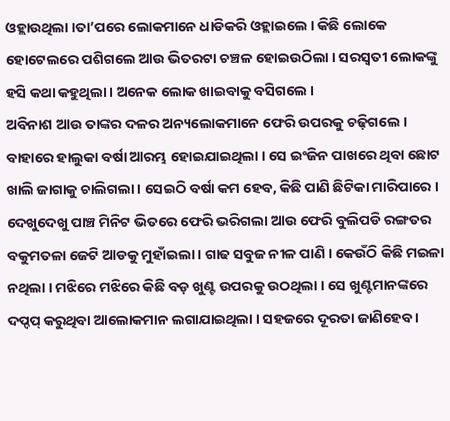ଓହ୍ଲାଉଥିଲା ।ତା’ପରେ ଲୋକମାନେ ଧାଡିକରି ଓହ୍ଲାଇଲେ । କିଛି ଲୋକେ ହୋଟେଲରେ ପଶିଗଲେ ଆଉ ଭିତରଟା ଚଞ୍ଚଳ ହୋଇଉଠିଲା । ସରସ୍ୱତୀ ଲୋକଙ୍କୁ ହସି କଥା କହୁଥିଲା । ଅନେକ ଲୋକ ଖାଇବାକୁ ବସିଗଲେ ।
ଅବିନାଶ ଆଉ ତାଙ୍କର ଦଳର ଅନ୍ୟଲୋକମାନେ ଫେରି ଉପରକୁ ଚଢ଼ିଗଲେ । ବାହାରେ ହାଲୁକା ବର୍ଷା ଆରମ୍ଭ ହୋଇଯାଇଥିଲା । ସେ ଇଂଜିନ ପାଖରେ ଥିବା ଛୋଟ ଖାଲି ଜାଗାକୁ ଚାଲିଗଲା । ସେଇଠି ବର୍ଷା କମ ହେବ, କିଛି ପାଣି ଛିଟିକା ମାରିପାରେ । ଦେଖୁଦେଖୁ ପାଞ୍ଚ ମିନିଟ ଭିତରେ ଫେରି ଭରିଗଲା ଆଉ ଫେରି ବୁଲିପଡି ରଙ୍ଗତର ବକୁମତଳା ଜେଟି ଆଡକୁ ମୁହାଁଇଲା । ଗାଢ ସବୁଜ ନୀଳ ପାଣି । କେଉଁଠି କିଛି ମଇଳା ନଥିଲା । ମଝିରେ ମଝିରେ କିଛି ବଡ଼ ଖୁଣ୍ଟ ଉପରକୁ ଉଠଥିଲା । ସେ ଖୁଣ୍ଟମାନଙ୍କରେ ଦପ୍ଦପ୍ କରୁଥିବା ଆଲୋକମାନ ଲଗାଯାଇଥିଲା । ସହଜରେ ଦୂରତା ଜାଣିହେବ ।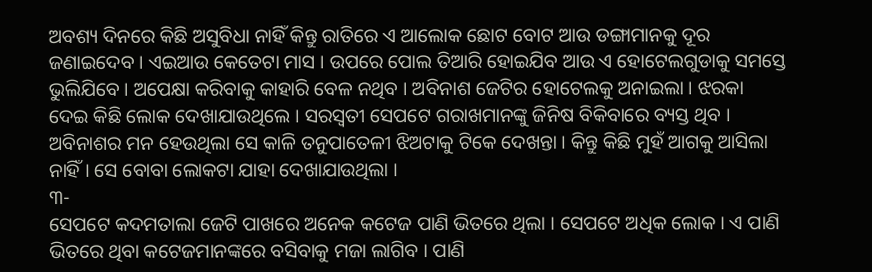ଅବଶ୍ୟ ଦିନରେ କିଛି ଅସୁବିଧା ନାହିଁ କିନ୍ତୁ ରାତିରେ ଏ ଆଲୋକ ଛୋଟ ବୋଟ ଆଉ ଡଙ୍ଗାମାନକୁ ଦୂର ଜଣାଇଦେବ । ଏଇଆଉ କେତେଟା ମାସ । ଉପରେ ପୋଲ ତିଆରି ହୋଇଯିବ ଆଉ ଏ ହୋଟେଲଗୁଡାକୁ ସମସ୍ତେ ଭୁଲିଯିବେ । ଅପେକ୍ଷା କରିବାକୁ କାହାରି ବେଳ ନଥିବ । ଅବିନାଶ ଜେଟିର ହୋଟେଲକୁ ଅନାଇଲା । ଝରକା ଦେଇ କିଛି ଲୋକ ଦେଖାଯାଉଥିଲେ । ସରସ୍ୱତୀ ସେପଟେ ଗରାଖମାନଙ୍କୁ ଜିନିଷ ବିକିବାରେ ବ୍ୟସ୍ତ ଥିବ । ଅବିନାଶର ମନ ହେଉଥିଲା ସେ କାଳି ତନୁପାତେଳୀ ଝିଅଟାକୁ ଟିକେ ଦେଖନ୍ତା । କିନ୍ତୁ କିଛି ମୁହଁ ଆଗକୁ ଆସିଲା ନାହିଁ । ସେ ବୋବା ଲୋକଟା ଯାହା ଦେଖାଯାଉଥିଲା ।
୩-
ସେପଟେ କଦମତାଲା ଜେଟି ପାଖରେ ଅନେକ କଟେଜ ପାଣି ଭିତରେ ଥିଲା । ସେପଟେ ଅଧିକ ଲୋକ । ଏ ପାଣି ଭିତରେ ଥିବା କଟେଜମାନଙ୍କରେ ବସିବାକୁ ମଜା ଲାଗିବ । ପାଣି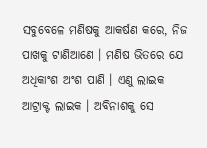ସବୁବେଳେ ମଣିଷକୁ ଆକର୍ଷଣ କରେ, ନିଜ ପାଖକୁ ଟାଣିଆଣେ । ମଣିଷ ଭିତରେ ଯେ ଅଧିକାଂଶ ଅଂଶ ପାଣି । ଏଣୁ ଲାଇକ ଆଟ୍ରାକ୍ଟ ଲାଇକ । ଅବିନାଶକୁ ସେ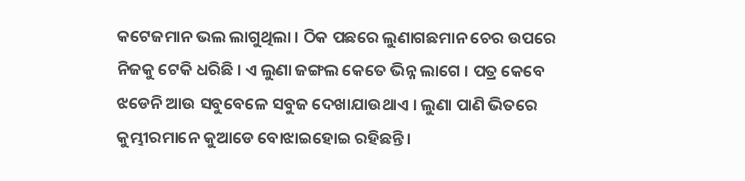କଟେଜମାନ ଭଲ ଲାଗୁଥିଲା । ଠିକ ପଛରେ ଲୁଣାଗଛମାନ ଚେର ଉପରେ ନିଜକୁ ଟେକି ଧରିଛି । ଏ ଲୁଣା ଜଙ୍ଗଲ କେତେ ଭିନ୍ନ ଲାଗେ । ପତ୍ର କେବେ ଝଡେନି ଆଉ ସବୁବେଳେ ସବୁଜ ଦେଖାଯାଉଥାଏ । ଲୁଣା ପାଣି ଭିତରେ କୁମ୍ଭୀରମାନେ କୁଆଡେ ବୋଝାଇହୋଇ ରହିଛନ୍ତି ।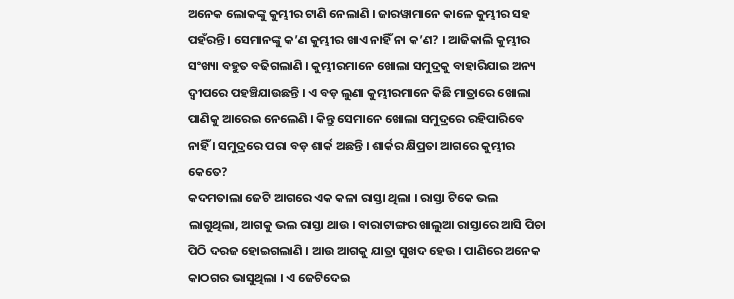ଅନେକ ଲୋକଙ୍କୁ କୁମ୍ଭୀର ଟାଣି ନେଲାଣି । ଜାରୱାମାନେ କାଳେ କୁମ୍ଭୀର ସହ ପହଁରନ୍ତି । ସେମାନଙ୍କୁ କ’ଣ କୁମ୍ଭୀର ଖାଏ ନାହିଁ ନା କ’ଣ? । ଆଜିକାଲି କୁମ୍ଭୀର ସଂଖ୍ୟା ବହୁତ ବଢିଗଲାଣି । କୁମ୍ଭୀରମାନେ ଖୋଲା ସମୁଦ୍ରକୁ ବାହାରିଯାଇ ଅନ୍ୟ ଦ୍ୱୀପରେ ପହଞ୍ଚିଯାଉଛନ୍ତି । ଏ ବଡ଼ ଲୁଣା କୁମ୍ଭୀରମାନେ କିଛି ମାତ୍ରାରେ ଖୋଲା ପାଣିକୁ ଆରେଇ ନେଲେଣି । କିନ୍ତୁ ସେମାନେ ଖୋଲା ସମୁଦ୍ରରେ ରହିପାରିବେ ନାହିଁ । ସମୁଦ୍ରରେ ପରା ବଡ଼ ଶାର୍କ ଅଛନ୍ତି । ଶାର୍କର କ୍ଷିପ୍ରତା ଆଗରେ କୁମ୍ଭୀର କେତେ?
କଦମତାଲା ଜେଟି ଆଗରେ ଏକ କଳା ରାସ୍ତା ଥିଲା । ରାସ୍ତା ଟିକେ ଭଲ ଲାଗୁଥିଲା, ଆଗକୁ ଭଲ ରାସ୍ତା ଥାଉ । ବାରାଟାଙ୍ଗର ଖାଲୁଆ ରାସ୍ତାରେ ଆସି ପିଚା ପିଠି ଦରଜ ହୋଇଗଲାଣି । ଆଉ ଆଗକୁ ଯାତ୍ରା ସୁଖଦ ହେଉ । ପାଣିରେ ଅନେକ କାଠଗର ଭାସୁଥିଲା । ଏ ଜେଟିଦେଇ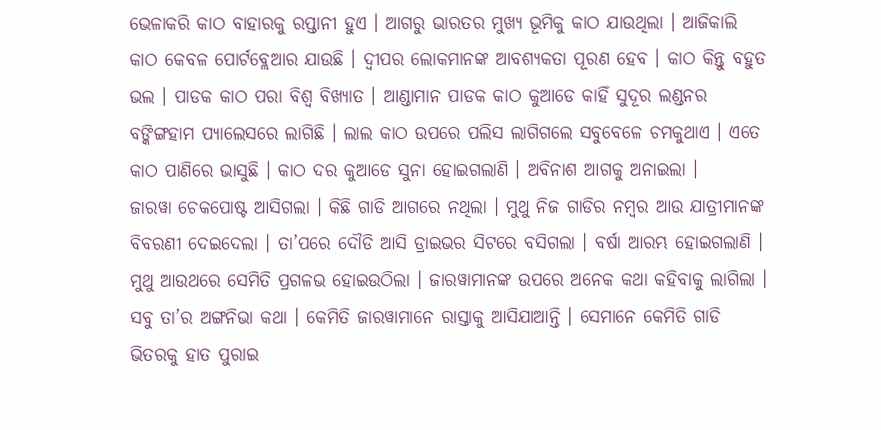ଭେଳାକରି କାଠ ବାହାରକୁ ରପ୍ତାନୀ ହୁଏ । ଆଗରୁ ଭାରତର ମୁଖ୍ୟ ଭୂମିକୁ କାଠ ଯାଉଥିଲା । ଆଜିକାଲି କାଠ କେବଳ ପୋର୍ଟବ୍ଲେଆର ଯାଉଛି । ଦ୍ୱୀପର ଲୋକମାନଙ୍କ ଆବଶ୍ୟକତା ପୂରଣ ହେବ । କାଠ କିନ୍ତୁ ବହୁତ ଭଲ । ପାଡକ କାଠ ପରା ବିଶ୍ୱ ବିଖ୍ୟାତ । ଆଣ୍ଡାମାନ ପାଡକ କାଠ କୁଆଡେ କାହିଁ ସୁଦୂର ଲଣ୍ଡନର ବଙ୍କିଙ୍ଗହାମ ପ୍ୟାଲେସରେ ଲାଗିଛି । ଲାଲ କାଠ ଉପରେ ପଲିସ ଲାଗିଗଲେ ସବୁବେଳେ ଚମକୁଥାଏ । ଏତେ କାଠ ପାଣିରେ ଭାସୁଛି । କାଠ ଦର କୁଆଡେ ସୁନା ହୋଇଗଲାଣି । ଅବିନାଶ ଆଗକୁ ଅନାଇଲା ।
ଜାରୱା ଚେକପୋଷ୍ଟ ଆସିଗଲା । କିଛି ଗାଡି ଆଗରେ ନଥିଲା । ମୁଥୁ ନିଜ ଗାଡିର ନମ୍ବର ଆଉ ଯାତ୍ରୀମାନଙ୍କ ବିବରଣୀ ଦେଇଦେଲା । ତା’ପରେ ଦୌଡି ଆସି ଡ୍ରାଇଭର ସିଟରେ ବସିଗଲା । ବର୍ଷା ଆରମ୍ଭ ହୋଇଗଲାଣି । ମୁଥୁ ଆଉଥରେ ସେମିତି ପ୍ରଗଳଭ ହୋଇଉଠିଲା । ଜାରୱାମାନଙ୍କ ଉପରେ ଅନେକ କଥା କହିବାକୁ ଲାଗିଲା । ସବୁ ତା’ର ଅଙ୍ଗନିଭା କଥା । କେମିତି ଜାରୱାମାନେ ରାସ୍ତାକୁ ଆସିଯାଆନ୍ତି । ସେମାନେ କେମିତି ଗାଡି ଭିତରକୁ ହାତ ପୁରାଇ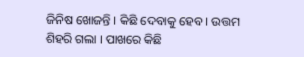ଜିନିଷ ଖୋଜନ୍ତି । କିଛି ଦେବାକୁ ହେବ । ଉତ୍ତମ ଶିହରି ଗଲା । ପାଖରେ କିଛି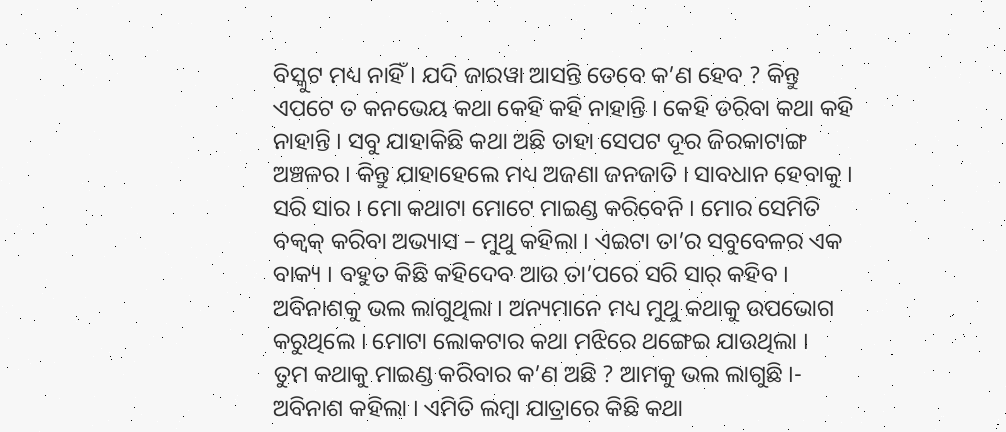ବିସ୍କୁଟ ମଧ୍ୟ ନାହିଁ । ଯଦି ଜାରୱା ଆସନ୍ତି ତେବେ କ’ଣ ହେବ ? କିନ୍ତୁ ଏପଟେ ତ କନଭେୟ କଥା କେହି କହି ନାହାନ୍ତି । କେହି ଡରିବା କଥା କହି ନାହାନ୍ତି । ସବୁ ଯାହାକିଛି କଥା ଅଛି ତାହା ସେପଟ ଦୂର ଜିରକାଟାଙ୍ଗ ଅଞ୍ଚଳର । କିନ୍ତୁ ଯାହାହେଲେ ମଧ୍ୟ ଅଜଣା ଜନଜାତି । ସାବଧାନ ହେବାକୁ ।
ସରି ସାର । ମୋ କଥାଟା ମୋଟେ ମାଇଣ୍ଡ କରିବେନି । ମୋର ସେମିତି ବକ୍ବକ୍ କରିବା ଅଭ୍ୟାସ – ମୁଥୁ କହିଲା । ଏଇଟା ତା’ର ସବୁବେଳର ଏକ ବାକ୍ୟ । ବହୁତ କିଛି କହିଦେବ ଆଉ ତା’ପରେ ସରି ସାର୍ କହିବ । ଅବିନାଶକୁ ଭଲ ଲାଗୁଥିଲା । ଅନ୍ୟମାନେ ମଧ୍ୟ ମୁଥୁ କଥାକୁ ଉପଭୋଗ କରୁଥିଲେ । ମୋଟା ଲୋକଟାର କଥା ମଝିରେ ଥଙ୍ଗେଇ ଯାଉଥିଲା ।
ତୁମ କଥାକୁ ମାଇଣ୍ଡ କରିବାର କ’ଣ ଅଛି ? ଆମକୁ ଭଲ ଲାଗୁଛି ।- ଅବିନାଶ କହିଲା । ଏମିତି ଲମ୍ବା ଯାତ୍ରାରେ କିଛି କଥା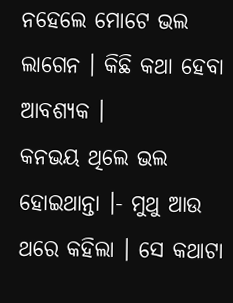ନହେଲେ ମୋଟେ ଭଲ ଲାଗେନ । କିଛି କଥା ହେବା ଆବଶ୍ୟକ ।
କନଭୟ ଥିଲେ ଭଲ ହୋଇଥାନ୍ତା ।- ମୁଥୁ ଆଉ ଥରେ କହିଲା । ସେ କଥାଟା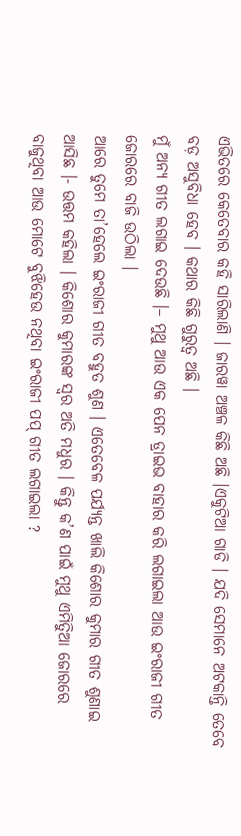ଏଭିତରେ କେତେବାର କହି ସାରିଲାଣି । ଜାରୱା ଅଞ୍ଚଳ କିଛି ଅଛି ।ଏକୁଟିଆ ଗାଡି । ଯଦି ସେମାନେ ଅଟକାନ୍ତି ତେବେ ବଡ଼ ଅସୁବିଧା ହେବ । କଥାର କିଛି ଗୁରୁତ୍ୱ ଅଛି ।
ମୁଁ ଅନ୍ୟ ଗୀତ ଲଗାଇ ଦେଉଛି ।– ମୁଥୁ ଆଉ ଏକ ପେନ ଡ୍ରାଇଭ ବାହାର କରି ଲଗାଇଲା ଆଉ ଇଂରାଜୀ ଗୀତ ଜୋରରେ ବାଜି ଉଠିଲା ।
ଆରେ ତୁମେ ତା’ହେଲେ ଇଂରାଜୀ ଗୀତ ବହୁତ ଶୁଣ । ଏତେବେଳ ପର୍ଯ୍ୟନ୍ତ ଖାଲି କିଶୋର କୁମାର ଗୀତ ଶୁଣାଇ ଆସିଛ ।- ଉତ୍ତମ କହିଲା । କିଶୋର କୁମାରଙ୍କ ସ୍ୱର ଅତି ମଧୁର । କିନ୍ତୁ କ’ଣ ପାଇଁ ମୁଥୁ ଏମିତିୁଆ ଜୋରରେ ବାଜୁଥିବା ଆଉ ମୋଟେ ବୁଝିହେଉ ନଥିବା ଇଂରାଜୀ ପପ୍ ଗୀତ ଲଗାଇଲା ?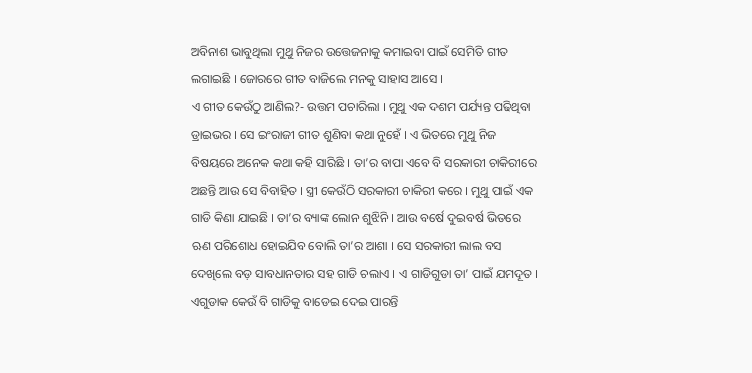ଅବିନାଶ ଭାବୁଥିଲା ମୁଥୁ ନିଜର ଉତ୍ତେଜନାକୁ କମାଇବା ପାଇଁ ସେମିତି ଗୀତ ଲଗାଇଛି । ଜୋରରେ ଗୀତ ବାଜିଲେ ମନକୁ ସାହାସ ଆସେ ।
ଏ ଗୀତ କେଉଁଠୁ ଆଣିଲ?- ଉତ୍ତମ ପଚାରିଲା । ମୁଥୁ ଏକ ଦଶମ ପର୍ଯ୍ୟନ୍ତ ପଢିଥିବା ଡ୍ରାଇଭର । ସେ ଇଂରାଜୀ ଗୀତ ଶୁଣିବା କଥା ନୁହେଁ । ଏ ଭିତରେ ମୁଥୁ ନିଜ ବିଷୟରେ ଅନେକ କଥା କହି ସାରିଛି । ତା’ର ବାପା ଏବେ ବି ସରକାରୀ ଚାକିରୀରେ ଅଛନ୍ତି ଆଉ ସେ ବିବାହିତ । ସ୍ତ୍ରୀ କେଉଁଠି ସରକାରୀ ଚାକିରୀ କରେ । ମୁଥୁ ପାଇଁ ଏକ ଗାଡି କିଣା ଯାଇଛି । ତା’ର ବ୍ୟାଙ୍କ ଲୋନ ଶୁଝିନି । ଆଉ ବର୍ଷେ ଦୁଇବର୍ଷ ଭିତରେ ଋଣ ପରିଶୋଧ ହୋଇଯିବ ବୋଲି ତା’ର ଆଶା । ସେ ସରକାରୀ ଲାଲ ବସ ଦେଖିଲେ ବଡ଼ ସାବଧାନତାର ସହ ଗାଡି ଚଲାଏ । ଏ ଗାଡିଗୁଡା ତା’ ପାଇଁ ଯମଦୂତ । ଏଗୁଡାକ କେଉଁ ବି ଗାଡିକୁ ବାଡେଇ ଦେଇ ପାରନ୍ତି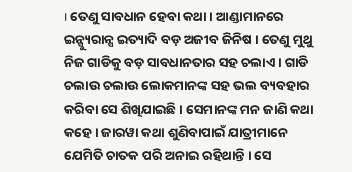। ତେଣୁ ସାବଧାନ ହେବା କଥା । ଆଣ୍ଡାମାନରେ ଇନ୍ସ୍ୟୁରାନ୍ସ ଇତ୍ୟାଦି ବଡ଼ ଅଜୀବ ଜିନିଷ । ତେଣୁ ମୁଥୁ ନିଜ ଗାଡିକୁ ବଡ଼ ସାବଧାନତାର ସହ ଚଲାଏ । ଗାଡି ଚଲାଉ ଚଲାଉ ଲୋକମାନଙ୍କ ସହ ଭଲ ବ୍ୟବହାର କରିବା ସେ ଶିଖିଯାଇଛି । ସେମାନଙ୍କ ମନ ଜାଣି କଥା କହେ । ଜାରୱା କଥା ଶୁଣିବାପାଇଁ ଯାତ୍ରୀମାନେ ଯେମିତି ଚାତକ ପରି ଅନାଇ ରହିଥାନ୍ତି । ସେ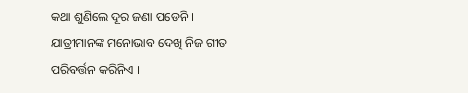କଥା ଶୁଣିଲେ ଦୂର ଜଣା ପଡେନି । ଯାତ୍ରୀମାନଙ୍କ ମନୋଭାବ ଦେଖି ନିଜ ଗୀତ ପରିବର୍ତ୍ତନ କରିନିଏ ।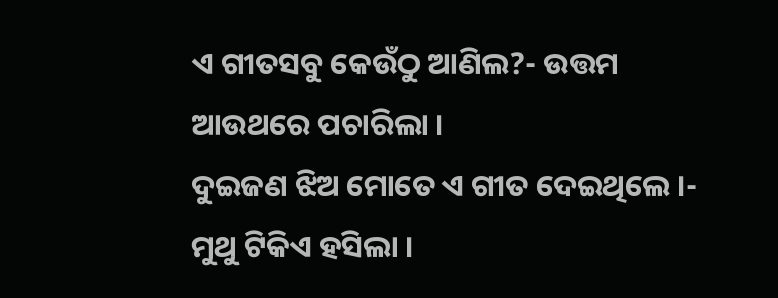ଏ ଗୀତସବୁ କେଉଁଠୁ ଆଣିଲ?- ଉତ୍ତମ ଆଉଥରେ ପଚାରିଲା ।
ଦୁଇଜଣ ଝିଅ ମୋତେ ଏ ଗୀତ ଦେଇଥିଲେ ।- ମୁଥୁ ଟିକିଏ ହସିଲା ।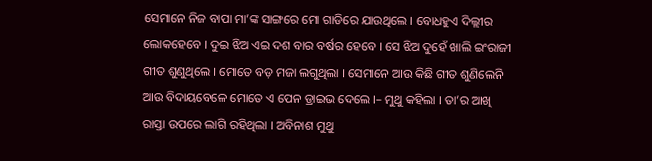ସେମାନେ ନିଜ ବାପା ମା’ଙ୍କ ସାଙ୍ଗରେ ମୋ ଗାଡିରେ ଯାଉଥିଲେ । ବୋଧହୁଏ ଦିଲ୍ଲୀର ଲୋକହେବେ । ଦୁଇ ଝିଅ ଏଇ ଦଶ ବାର ବର୍ଷର ହେବେ । ସେ ଝିଅ ଦୁହେଁ ଖାଲି ଇଂରାଜୀ ଗୀତ ଶୁଣୁଥିଲେ । ମୋତେ ବଡ଼ ମଜା ଲଗୁଥିଲା । ସେମାନେ ଆଉ କିଛି ଗୀତ ଶୁଣିଲେନି ଆଉ ବିଦାୟବେଳେ ମୋତେ ଏ ପେନ ଡ୍ରାଇଭ ଦେଲେ ।– ମୁଥୁ କହିଲା । ତା’ର ଆଖି ରାସ୍ତା ଉପରେ ଲାଗି ରହିଥିଲା । ଅବିନାଶ ମୁଥୁ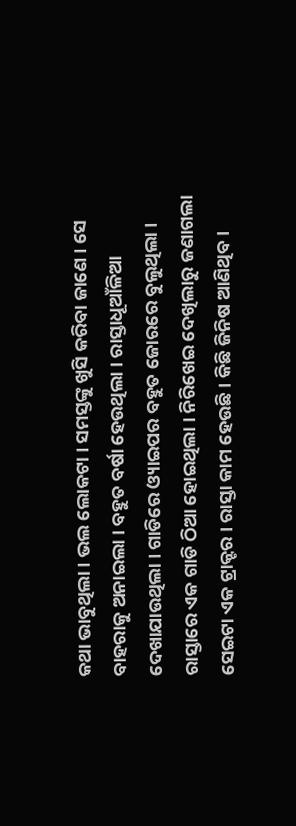କଥା ଭାବୁଥିଲା । ଭଲ ଲୋକଟା । ସମସ୍ତଙ୍କୁ ଖୁସି କରିବା ଜାଣେ । ସେ ବାହରାକୁ ଅନାଇଲା । ବହୁତ ବର୍ଷା ହେଉଥିଲା । ରାସ୍ତାଧୂଆଁଳିଆ ଦେଖାଯାଉଥିଲା । ଗାଡିରେ ଓ୍ୟାଇପର ବହୁତ ଜୋରରେ ବୁଲୁଥିଲା ।
ରାସ୍ତାରେ ଏକ ଗାଡି ଠିଆ ହୋଇଥିଲା । ନିରିଖେଇ ଦେଖିଲାରୁ ଜଣାଗଲା ସେଇଟା ଏକ ଟ୍ରାକ୍ଟର । ରାସ୍ତା କାମ ହେଉଛି । କିଛି ଜିନିଷ ଆଣିଥିବ ।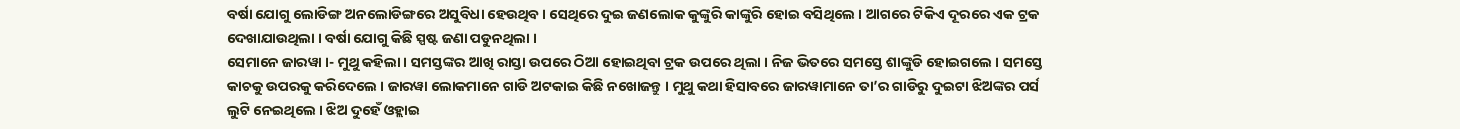ବର୍ଷା ଯୋଗୁ ଲୋଡିଙ୍ଗ ଅନଲୋଡିଙ୍ଗରେ ଅସୁବିଧା ହେଉଥିବ । ସେଥିରେ ଦୁଇ ଜଣଲୋକ କୁଙ୍କୁରି କାଙ୍କୁରି ହୋଇ ବସିଥିଲେ । ଆଗରେ ଟିକିଏ ଦୂରରେ ଏକ ଟ୍ରକ ଦେଖାଯାଉଥିଲା । ବର୍ଷା ଯୋଗୁ କିଛି ସ୍ପଷ୍ଟ ଜଣା ପଡୁନଥିଲା ।
ସେମାନେ ଜାରୱା ।- ମୁଥୁ କହିଲା । ସମସ୍ତଙ୍କର ଆଖି ରାସ୍ତା ଉପରେ ଠିଆ ହୋଇଥିବା ଟ୍ରକ ଉପରେ ଥିଲା । ନିଜ ଭିତରେ ସମସ୍ତେ ଶାଙ୍କୁଡି ହୋଇଗଲେ । ସମସ୍ତେ କାଚକୁ ଉପରକୁ କରିଦେଲେ । ଜାରୱା ଲୋକମାନେ ଗାଡି ଅଟକାଇ କିଛି ନଖୋଜନ୍ତୁ । ମୁଥୁ କଥା ହିସାବରେ ଜାରୱାମାନେ ତା’ର ଗାଡିରୁ ଦୁଇଟା ଝିଅଙ୍କର ପର୍ସ ଲୁଟି ନେଇଥିଲେ । ଝିଅ ଦୁହେଁ ଓହ୍ଲାଇ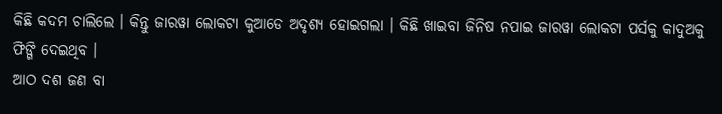କିଛି କଦମ ଚାଲିଲେ । କିନ୍ତୁ ଜାରୱା ଲୋକଟା କୁଆଡେ ଅଦୃଶ୍ୟ ହୋଇଗଲା । କିଛି ଖାଇବା ଜିନିଷ ନପାଇ ଜାରୱା ଲୋକଟା ପର୍ସକୁ କାଦୁଅକୁ ଫିଙ୍ଗି ଦେଇଥିବ ।
ଆଠ ଦଶ ଜଣ ବା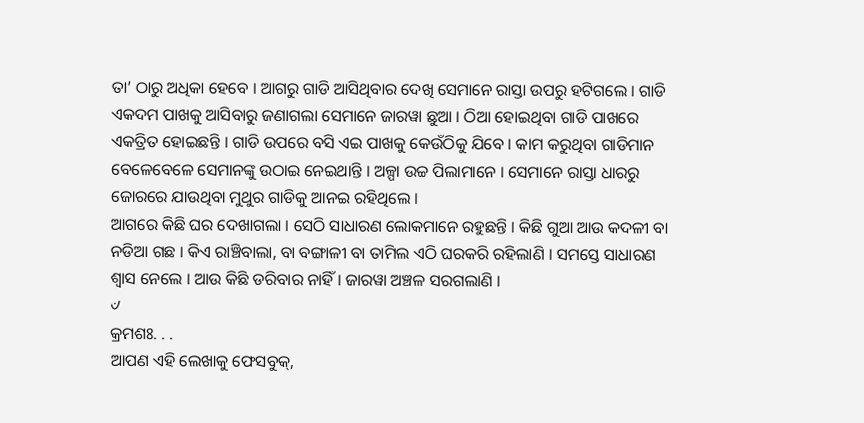ତା’ ଠାରୁ ଅଧିକା ହେବେ । ଆଗରୁ ଗାଡି ଆସିଥିବାର ଦେଖି ସେମାନେ ରାସ୍ତା ଉପରୁ ହଟିଗଲେ । ଗାଡି ଏକଦମ ପାଖକୁ ଆସିବାରୁ ଜଣାଗଲା ସେମାନେ ଜାରୱା ଛୁଆ । ଠିଆ ହୋଇଥିବା ଗାଡି ପାଖରେ ଏକତ୍ରିତ ହୋଇଛନ୍ତି । ଗାଡି ଉପରେ ବସି ଏଇ ପାଖକୁ କେଉଁଠିକୁ ଯିବେ । କାମ କରୁଥିବା ଗାଡିମାନ ବେଳେବେଳେ ସେମାନଙ୍କୁ ଉଠାଇ ନେଇଥାନ୍ତି । ଅଳ୍ପା ଉଚ୍ଚ ପିଲାମାନେ । ସେମାନେ ରାସ୍ତା ଧାରରୁ ଜୋରରେ ଯାଉଥିବା ମୁଥୁର ଗାଡିକୁ ଆନଇ ରହିଥିଲେ ।
ଆଗରେ କିଛି ଘର ଦେଖାଗଲା । ସେଠି ସାଧାରଣ ଲୋକମାନେ ରହୁଛନ୍ତି । କିଛି ଗୁଆ ଆଉ କଦଳୀ ବା ନଡିଆ ଗଛ । କିଏ ରାଞ୍ଚିବାଲା, ବା ବଙ୍ଗାଳୀ ବା ତାମିଲ ଏଠି ଘରକରି ରହିଲାଣି । ସମସ୍ତେ ସାଧାରଣ ଶ୍ୱାସ ନେଲେ । ଆଉ କିଛି ଡରିବାର ନାହିଁ । ଜାରୱା ଅଞ୍ଚଳ ସରଗଲାଣି ।
୰
କ୍ରମଶଃ. . .
ଆପଣ ଏହି ଲେଖାକୁ ଫେସବୁକ୍,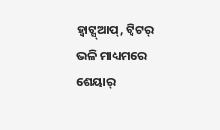ହ୍ବାଟ୍ସ୍ଆପ୍, ଟ୍ବିଟର୍ ଭଳି ମାଧ୍ୟମରେ ଶେୟାର୍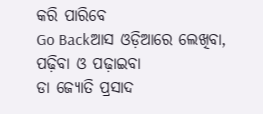କରି ପାରିବେ
Go Backଆସ ଓଡ଼ିଆରେ ଲେଖିବା, ପଢ଼ିବା ଓ ପଢ଼ାଇବା
ଡା ଜ୍ୟୋତି ପ୍ରସାଦ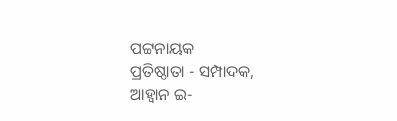ପଟ୍ଟନାୟକ
ପ୍ରତିଷ୍ଠାତା - ସମ୍ପାଦକ, ଆହ୍ବାନ ଇ-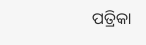ପତ୍ରିକା